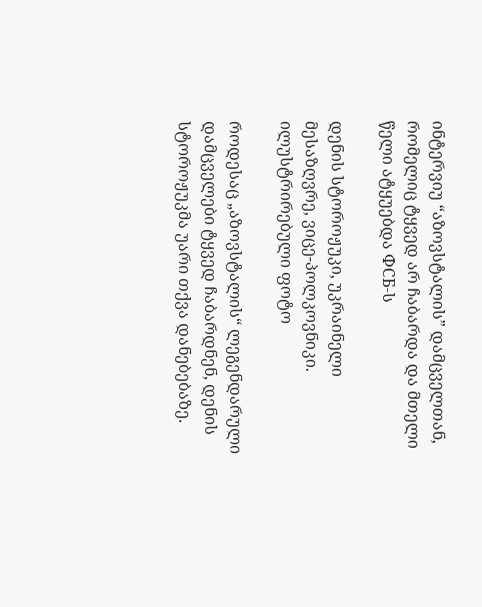ინტერვიუ “აზოვსტალის” დამცველთან, რომელიც ტყვედ არ ჩაბარდა და მთელი წელი ატყუებდა ФСБ-ს

დენის სტოროჟუკი, უკრაინელი მესაზღვრე, ვიცე-პოლკოვნიკი. ილუსტრირებული ფოტო

როდესაც „აზოვსტალის“ ლეგენდარული დამცველები ტყვედ ჩაბარდნენ, დენის სტოროჟუკმა უარი თქვა დანებებაზე.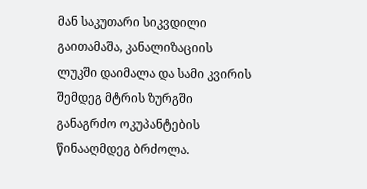მან საკუთარი სიკვდილი გაითამაშა, კანალიზაციის ლუკში დაიმალა და სამი კვირის შემდეგ მტრის ზურგში განაგრძო ოკუპანტების წინააღმდეგ ბრძოლა.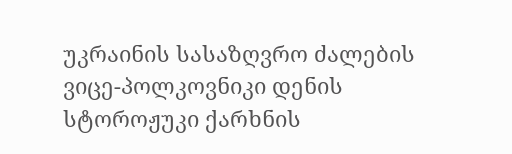უკრაინის სასაზღვრო ძალების ვიცე-პოლკოვნიკი დენის სტოროჟუკი ქარხნის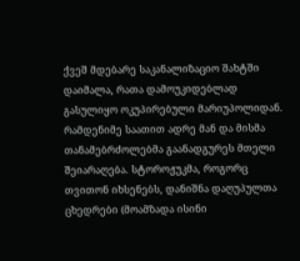ქვეშ მდებარე საკანალიზაციო შახტში დაიმალა, რათა დამოუკიდებლად გასულიყო ოკუპირებული მარიუპოლიდან. რამდენიმე საათით ადრე მან და მისმა თანამებრძოლებმა გაანადგურეს მთელი შეიარაღება. სტოროჟუკმა, როგორც თვითონ იხსენებს, დანიშნა დაღუპულთა ცხედრები (მოამზადა ისინი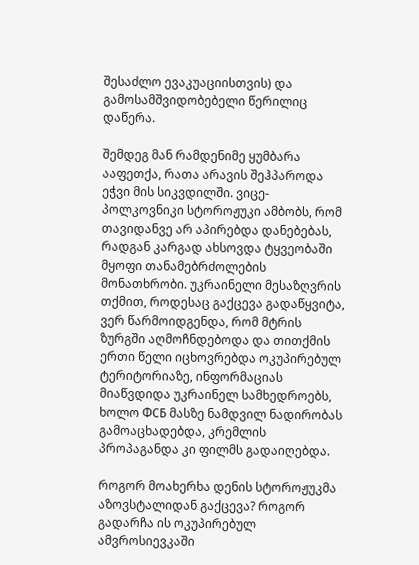შესაძლო ევაკუაციისთვის) და გამოსამშვიდობებელი წერილიც დაწერა.

შემდეგ მან რამდენიმე ყუმბარა ააფეთქა, რათა არავის შეჰპაროდა ეჭვი მის სიკვდილში. ვიცე-პოლკოვნიკი სტოროჟუკი ამბობს, რომ თავიდანვე არ აპირებდა დანებებას, რადგან კარგად ახსოვდა ტყვეობაში მყოფი თანამებრძოლების მონათხრობი. უკრაინელი მესაზღვრის თქმით, როდესაც გაქცევა გადაწყვიტა, ვერ წარმოიდგენდა, რომ მტრის ზურგში აღმოჩნდებოდა და თითქმის ერთი წელი იცხოვრებდა ოკუპირებულ ტერიტორიაზე, ინფორმაციას მიაწვდიდა უკრაინელ სამხედროებს, ხოლო ФСБ მასზე ნამდვილ ნადირობას გამოაცხადებდა, კრემლის პროპაგანდა კი ფილმს გადაიღებდა.

როგორ მოახერხა დენის სტოროჟუკმა აზოვსტალიდან გაქცევა? როგორ გადარჩა ის ოკუპირებულ ამვროსიევკაში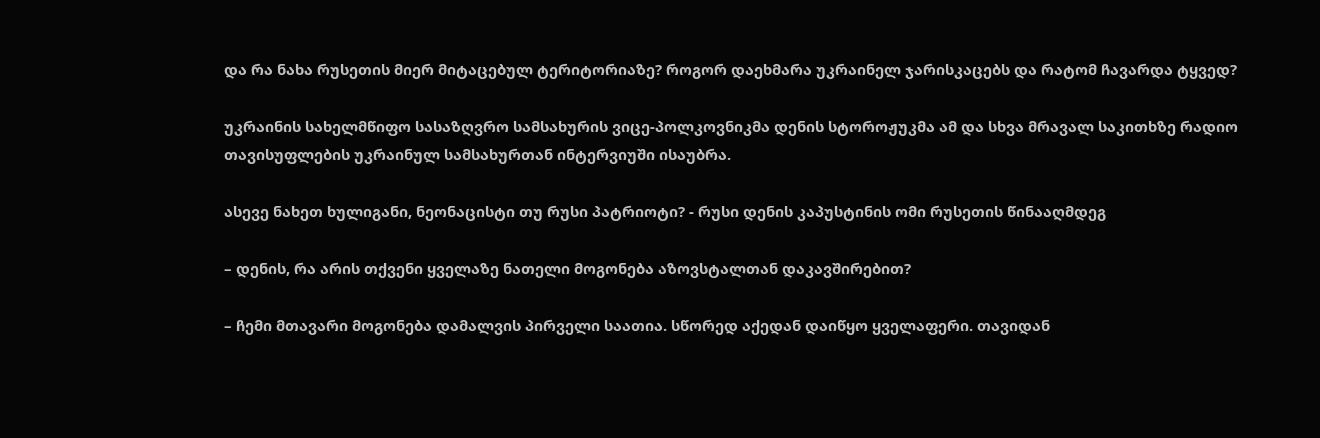და რა ნახა რუსეთის მიერ მიტაცებულ ტერიტორიაზე? როგორ დაეხმარა უკრაინელ ჯარისკაცებს და რატომ ჩავარდა ტყვედ?

უკრაინის სახელმწიფო სასაზღვრო სამსახურის ვიცე-პოლკოვნიკმა დენის სტოროჟუკმა ამ და სხვა მრავალ საკითხზე რადიო თავისუფლების უკრაინულ სამსახურთან ინტერვიუში ისაუბრა.

ასევე ნახეთ ხულიგანი, ნეონაცისტი თუ რუსი პატრიოტი? - რუსი დენის კაპუსტინის ომი რუსეთის წინააღმდეგ

– დენის, რა არის თქვენი ყველაზე ნათელი მოგონება აზოვსტალთან დაკავშირებით?

– ჩემი მთავარი მოგონება დამალვის პირველი საათია. სწორედ აქედან დაიწყო ყველაფერი. თავიდან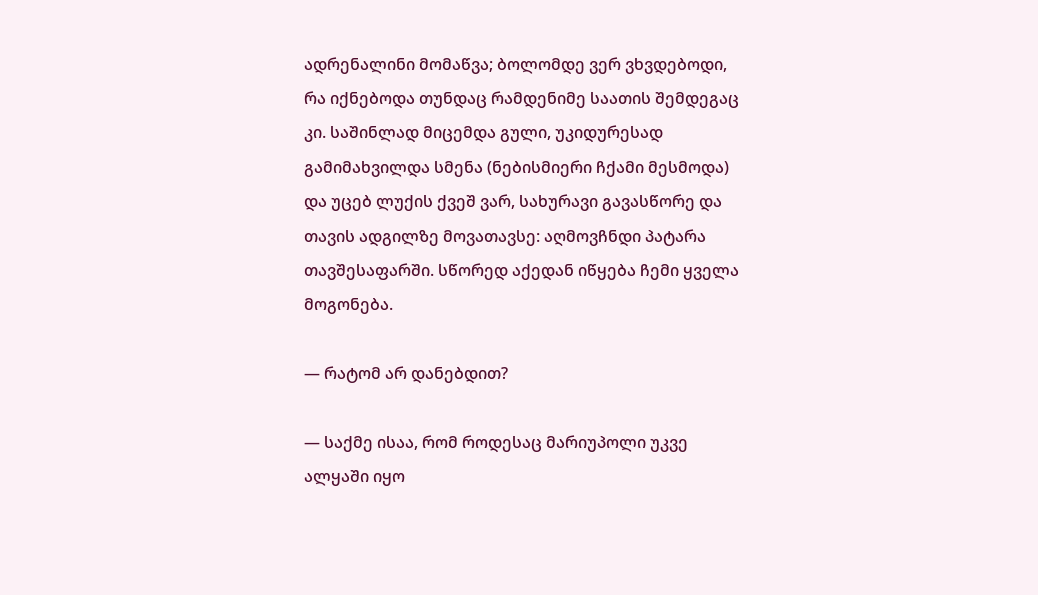ადრენალინი მომაწვა; ბოლომდე ვერ ვხვდებოდი, რა იქნებოდა თუნდაც რამდენიმე საათის შემდეგაც კი. საშინლად მიცემდა გული, უკიდურესად გამიმახვილდა სმენა (ნებისმიერი ჩქამი მესმოდა) და უცებ ლუქის ქვეშ ვარ, სახურავი გავასწორე და თავის ადგილზე მოვათავსე: აღმოვჩნდი პატარა თავშესაფარში. სწორედ აქედან იწყება ჩემი ყველა მოგონება.

— რატომ არ დანებდით?

— საქმე ისაა, რომ როდესაც მარიუპოლი უკვე ალყაში იყო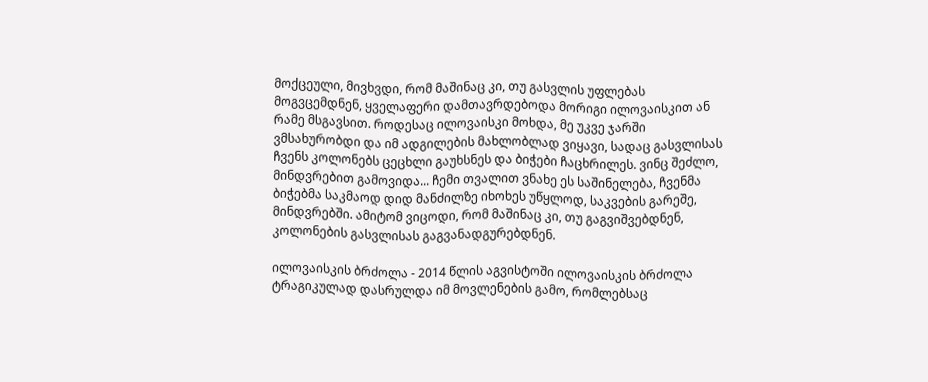მოქცეული, მივხვდი, რომ მაშინაც კი, თუ გასვლის უფლებას მოგვცემდნენ, ყველაფერი დამთავრდებოდა მორიგი ილოვაისკით ან რამე მსგავსით. როდესაც ილოვაისკი მოხდა, მე უკვე ჯარში ვმსახურობდი და იმ ადგილების მახლობლად ვიყავი, სადაც გასვლისას ჩვენს კოლონებს ცეცხლი გაუხსნეს და ბიჭები ჩაცხრილეს. ვინც შეძლო, მინდვრებით გამოვიდა... ჩემი თვალით ვნახე ეს საშინელება, ჩვენმა ბიჭებმა საკმაოდ დიდ მანძილზე იხოხეს უწყლოდ, საკვების გარეშე, მინდვრებში. ამიტომ ვიცოდი, რომ მაშინაც კი, თუ გაგვიშვებდნენ, კოლონების გასვლისას გაგვანადგურებდნენ.

ილოვაისკის ბრძოლა - 2014 წლის აგვისტოში ილოვაისკის ბრძოლა ტრაგიკულად დასრულდა იმ მოვლენების გამო, რომლებსაც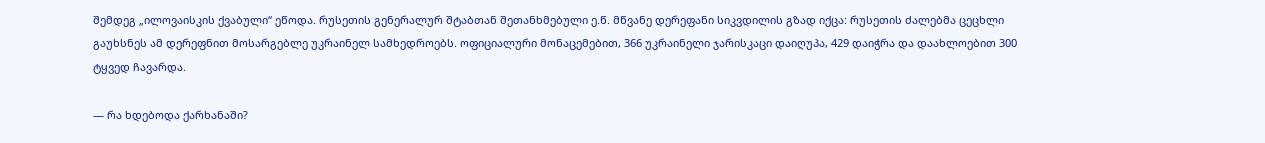შემდეგ „ილოვაისკის ქვაბული“ ეწოდა. რუსეთის გენერალურ შტაბთან შეთანხმებული ე.წ. მწვანე დერეფანი სიკვდილის გზად იქცა: რუსეთის ძალებმა ცეცხლი გაუხსნეს ამ დერეფნით მოსარგებლე უკრაინელ სამხედროებს. ოფიციალური მონაცემებით, 366 უკრაინელი ჯარისკაცი დაიღუპა, 429 დაიჭრა და დაახლოებით 300 ტყვედ ჩავარდა.

— რა ხდებოდა ქარხანაში?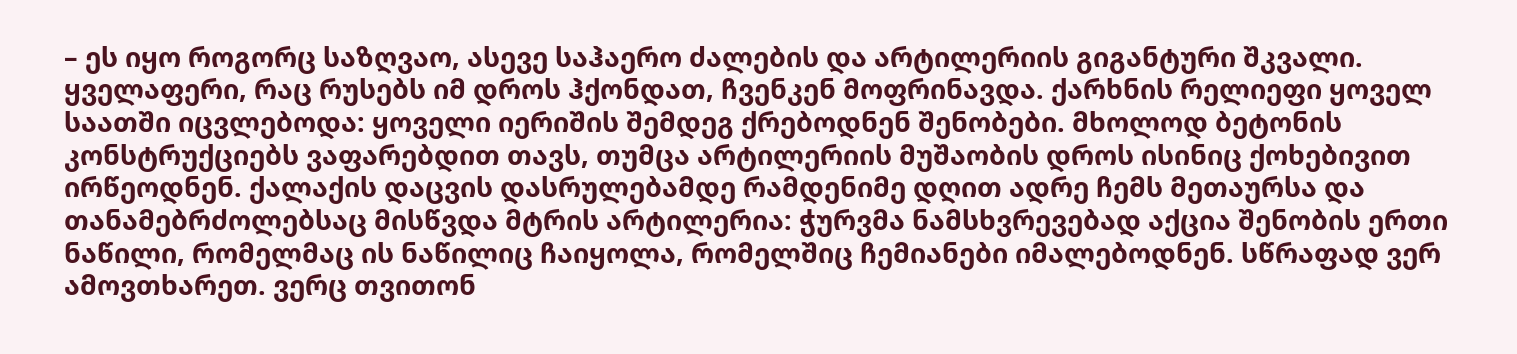– ეს იყო როგორც საზღვაო, ასევე საჰაერო ძალების და არტილერიის გიგანტური შკვალი. ყველაფერი, რაც რუსებს იმ დროს ჰქონდათ, ჩვენკენ მოფრინავდა. ქარხნის რელიეფი ყოველ საათში იცვლებოდა: ყოველი იერიშის შემდეგ ქრებოდნენ შენობები. მხოლოდ ბეტონის კონსტრუქციებს ვაფარებდით თავს, თუმცა არტილერიის მუშაობის დროს ისინიც ქოხებივით ირწეოდნენ. ქალაქის დაცვის დასრულებამდე რამდენიმე დღით ადრე ჩემს მეთაურსა და თანამებრძოლებსაც მისწვდა მტრის არტილერია: ჭურვმა ნამსხვრევებად აქცია შენობის ერთი ნაწილი, რომელმაც ის ნაწილიც ჩაიყოლა, რომელშიც ჩემიანები იმალებოდნენ. სწრაფად ვერ ამოვთხარეთ. ვერც თვითონ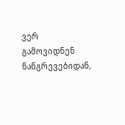ვერ გამოვიდნენ ნანგრევებიდან,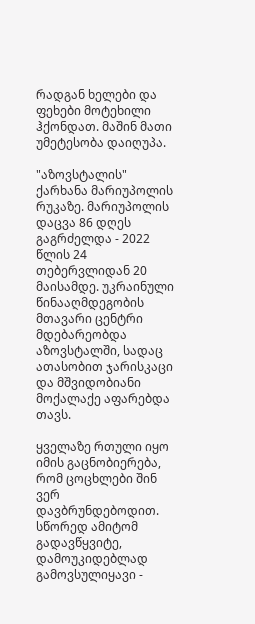რადგან ხელები და ფეხები მოტეხილი ჰქონდათ. მაშინ მათი უმეტესობა დაიღუპა.

"აზოვსტალის" ქარხანა მარიუპოლის რუკაზე. მარიუპოლის დაცვა 86 დღეს გაგრძელდა - 2022 წლის 24 თებერვლიდან 20 მაისამდე. უკრაინული წინააღმდეგობის მთავარი ცენტრი მდებარეობდა აზოვსტალში, სადაც ათასობით ჯარისკაცი და მშვიდობიანი მოქალაქე აფარებდა თავს.

ყველაზე რთული იყო იმის გაცნობიერება, რომ ცოცხლები შინ ვერ დავბრუნდებოდით. სწორედ ამიტომ გადავწყვიტე, დამოუკიდებლად გამოვსულიყავი -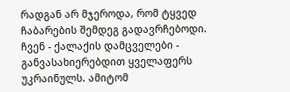რადგან არ მჯეროდა, რომ ტყვედ ჩაბარების შემდეგ გადავრჩებოდი. ჩვენ - ქალაქის დამცველები - განვასახიერებდით ყველაფერს უკრაინულს. ამიტომ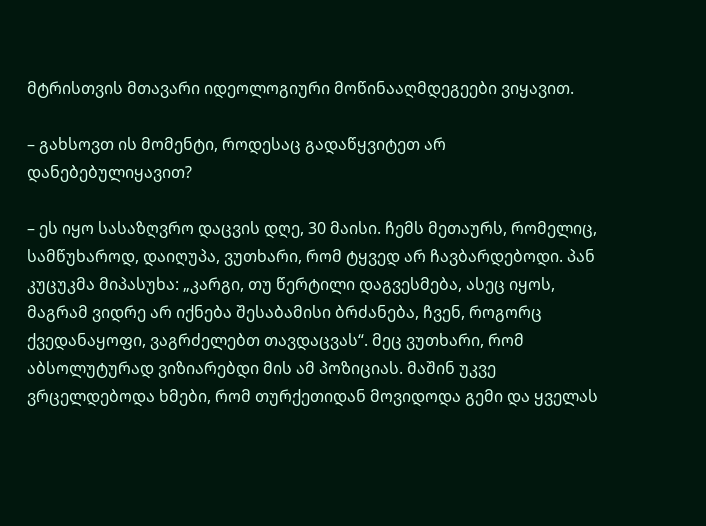მტრისთვის მთავარი იდეოლოგიური მოწინააღმდეგეები ვიყავით.

– გახსოვთ ის მომენტი, როდესაც გადაწყვიტეთ არ დანებებულიყავით?

– ეს იყო სასაზღვრო დაცვის დღე, 30 მაისი. ჩემს მეთაურს, რომელიც, სამწუხაროდ, დაიღუპა, ვუთხარი, რომ ტყვედ არ ჩავბარდებოდი. პან კუცუკმა მიპასუხა: „კარგი, თუ წერტილი დაგვესმება, ასეც იყოს, მაგრამ ვიდრე არ იქნება შესაბამისი ბრძანება, ჩვენ, როგორც ქვედანაყოფი, ვაგრძელებთ თავდაცვას“. მეც ვუთხარი, რომ აბსოლუტურად ვიზიარებდი მის ამ პოზიციას. მაშინ უკვე ვრცელდებოდა ხმები, რომ თურქეთიდან მოვიდოდა გემი და ყველას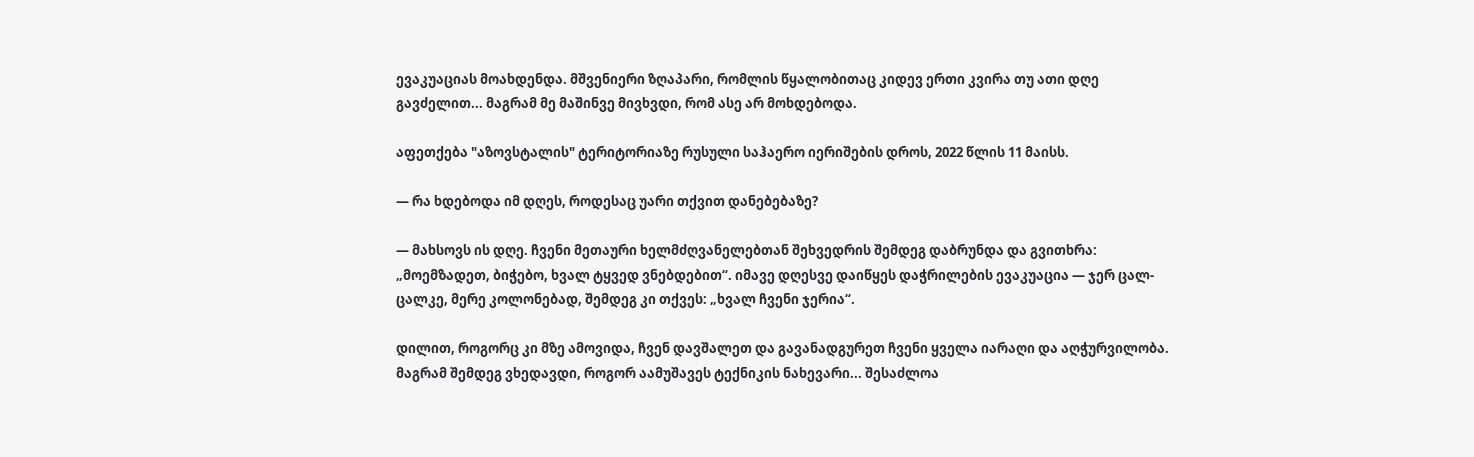ევაკუაციას მოახდენდა. მშვენიერი ზღაპარი, რომლის წყალობითაც კიდევ ერთი კვირა თუ ათი დღე გავძელით... მაგრამ მე მაშინვე მივხვდი, რომ ასე არ მოხდებოდა.

აფეთქება "აზოვსტალის" ტერიტორიაზე რუსული საჰაერო იერიშების დროს, 2022 წლის 11 მაისს.

— რა ხდებოდა იმ დღეს, როდესაც უარი თქვით დანებებაზე?

— მახსოვს ის დღე. ჩვენი მეთაური ხელმძღვანელებთან შეხვედრის შემდეგ დაბრუნდა და გვითხრა: „მოემზადეთ, ბიჭებო, ხვალ ტყვედ ვნებდებით“. იმავე დღესვე დაიწყეს დაჭრილების ევაკუაცია — ჯერ ცალ-ცალკე, მერე კოლონებად, შემდეგ კი თქვეს: „ხვალ ჩვენი ჯერია“.

დილით, როგორც კი მზე ამოვიდა, ჩვენ დავშალეთ და გავანადგურეთ ჩვენი ყველა იარაღი და აღჭურვილობა. მაგრამ შემდეგ ვხედავდი, როგორ აამუშავეს ტექნიკის ნახევარი... შესაძლოა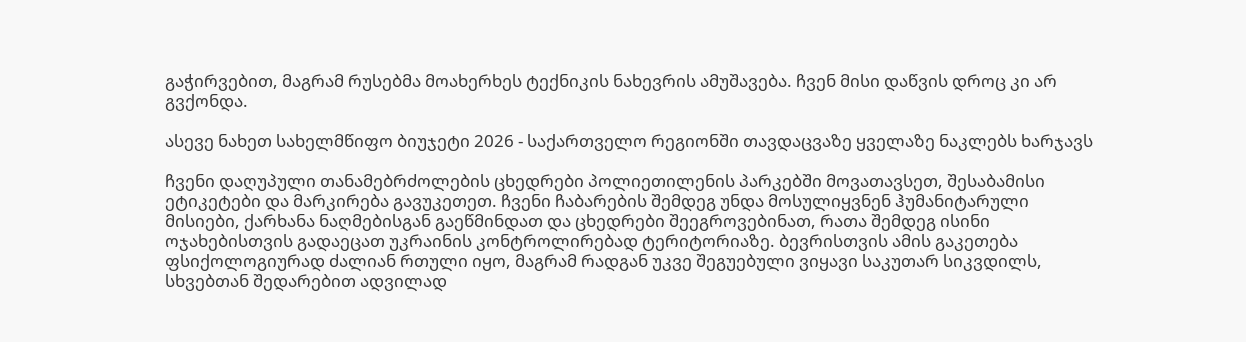გაჭირვებით, მაგრამ რუსებმა მოახერხეს ტექნიკის ნახევრის ამუშავება. ჩვენ მისი დაწვის დროც კი არ გვქონდა.

ასევე ნახეთ სახელმწიფო ბიუჯეტი 2026 - საქართველო რეგიონში თავდაცვაზე ყველაზე ნაკლებს ხარჯავს

ჩვენი დაღუპული თანამებრძოლების ცხედრები პოლიეთილენის პარკებში მოვათავსეთ, შესაბამისი ეტიკეტები და მარკირება გავუკეთეთ. ჩვენი ჩაბარების შემდეგ უნდა მოსულიყვნენ ჰუმანიტარული მისიები, ქარხანა ნაღმებისგან გაეწმინდათ და ცხედრები შეეგროვებინათ, რათა შემდეგ ისინი ოჯახებისთვის გადაეცათ უკრაინის კონტროლირებად ტერიტორიაზე. ბევრისთვის ამის გაკეთება ფსიქოლოგიურად ძალიან რთული იყო, მაგრამ რადგან უკვე შეგუებული ვიყავი საკუთარ სიკვდილს, სხვებთან შედარებით ადვილად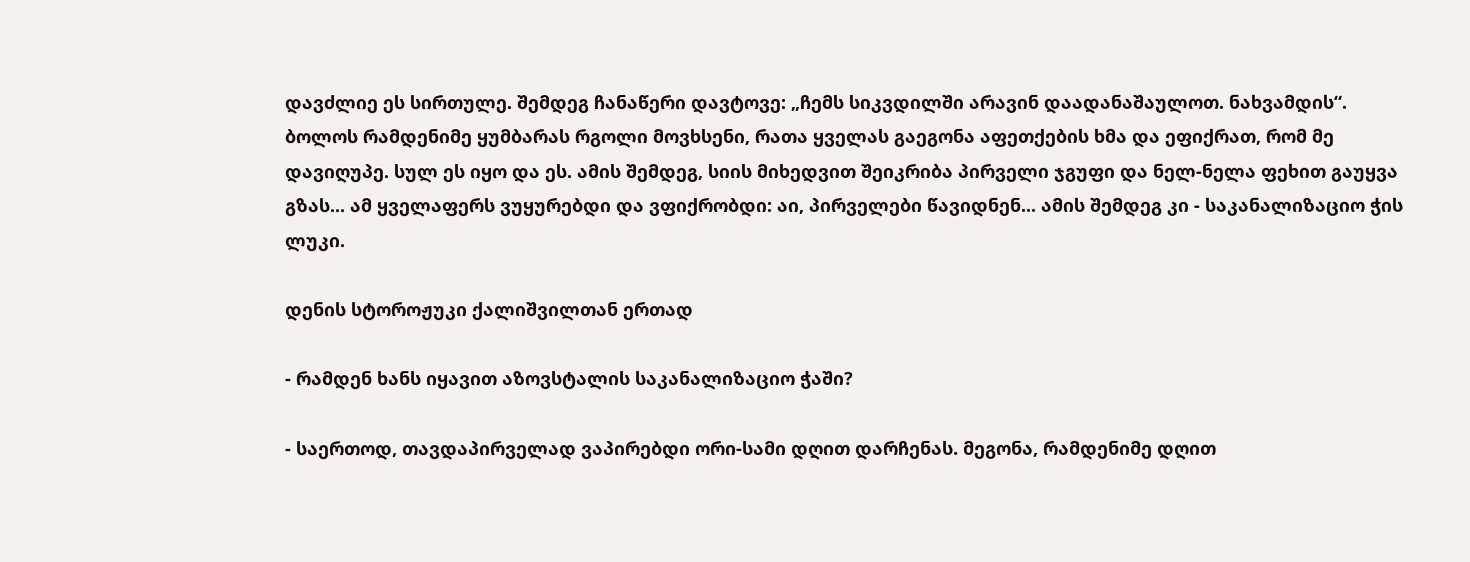დავძლიე ეს სირთულე. შემდეგ ჩანაწერი დავტოვე: „ჩემს სიკვდილში არავინ დაადანაშაულოთ. ნახვამდის“. ბოლოს რამდენიმე ყუმბარას რგოლი მოვხსენი, რათა ყველას გაეგონა აფეთქების ხმა და ეფიქრათ, რომ მე დავიღუპე. სულ ეს იყო და ეს. ამის შემდეგ, სიის მიხედვით შეიკრიბა პირველი ჯგუფი და ნელ-ნელა ფეხით გაუყვა გზას... ამ ყველაფერს ვუყურებდი და ვფიქრობდი: აი, პირველები წავიდნენ... ამის შემდეგ კი - საკანალიზაციო ჭის ლუკი.

დენის სტოროჟუკი ქალიშვილთან ერთად

- რამდენ ხანს იყავით აზოვსტალის საკანალიზაციო ჭაში?

- საერთოდ, თავდაპირველად ვაპირებდი ორი-სამი დღით დარჩენას. მეგონა, რამდენიმე დღით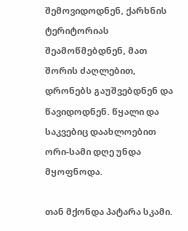შემოვიდოდნენ, ქარხნის ტერიტორიას შეამოწმებდნენ, მათ შორის ძაღლებით, დრონებს გაუშვებდნენ და წავიდოდნენ. წყალი და საკვებიც დაახლოებით ორი-სამი დღე უნდა მყოფნოდა.

თან მქონდა პატარა სკამი.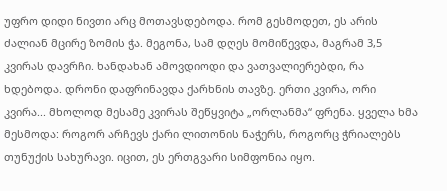უფრო დიდი ნივთი არც მოთავსდებოდა. რომ გესმოდეთ, ეს არის ძალიან მცირე ზომის ჭა. მეგონა, სამ დღეს მომიწევდა, მაგრამ 3,5 კვირას დავრჩი. ხანდახან ამოვდიოდი და ვათვალიერებდი, რა ხდებოდა. დრონი დაფრინავდა ქარხნის თავზე. ერთი კვირა, ორი კვირა... მხოლოდ მესამე კვირას შეწყვიტა „ორლანმა“ ფრენა. ყველა ხმა მესმოდა: როგორ არჩევს ქარი ლითონის ნაჭერს, როგორც ჭრიალებს თუნუქის სახურავი. იცით, ეს ერთგვარი სიმფონია იყო.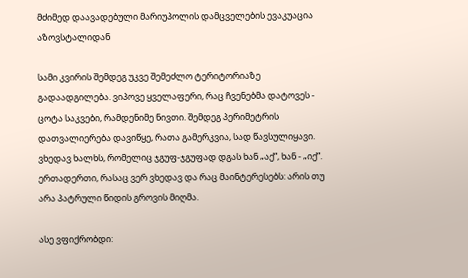მძიმედ დაავადებული მარიუპოლის დამცველების ევაკუაცია აზოვსტალიდან

სამი კვირის შემდეგ უკვე შემეძლო ტერიტორიაზე გადაადგილება. ვიპოვე ყველაფერი, რაც ჩვენებმა დატოვეს - ცოტა საკვები, რამდენიმე ნივთი. შემდეგ პერიმეტრის დათვალიერება დავიწყე, რათა გამერკვია, სად წავსულიყავი. ვხედავ ხალხს, რომელიც ჯგუფ-ჯგუფად დგას ხან „აქ“, ხან - „იქ“. ერთადერთი, რასაც ვერ ვხედავ და რაც მაინტერესებს: არის თუ არა პატრული წიდის გროვის მიღმა.

ასე ვფიქრობდი: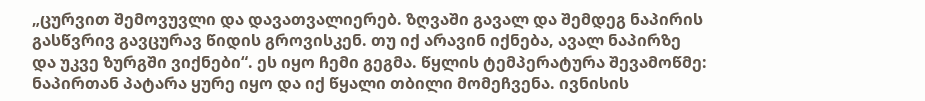„ცურვით შემოვუვლი და დავათვალიერებ. ზღვაში გავალ და შემდეგ ნაპირის გასწვრივ გავცურავ წიდის გროვისკენ. თუ იქ არავინ იქნება, ავალ ნაპირზე და უკვე ზურგში ვიქნები“. ეს იყო ჩემი გეგმა. წყლის ტემპერატურა შევამოწმე: ნაპირთან პატარა ყურე იყო და იქ წყალი თბილი მომეჩვენა. ივნისის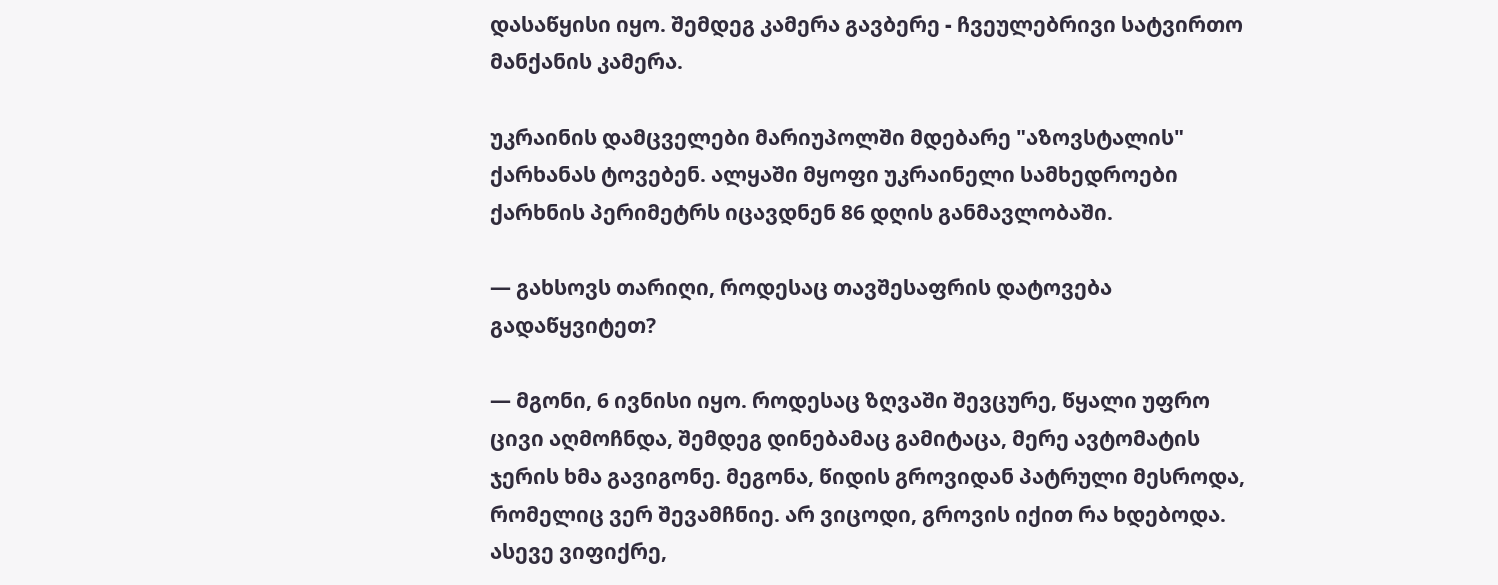დასაწყისი იყო. შემდეგ კამერა გავბერე - ჩვეულებრივი სატვირთო მანქანის კამერა.

უკრაინის დამცველები მარიუპოლში მდებარე "აზოვსტალის" ქარხანას ტოვებენ. ალყაში მყოფი უკრაინელი სამხედროები ქარხნის პერიმეტრს იცავდნენ 86 დღის განმავლობაში.

— გახსოვს თარიღი, როდესაც თავშესაფრის დატოვება გადაწყვიტეთ?

— მგონი, 6 ივნისი იყო. როდესაც ზღვაში შევცურე, წყალი უფრო ცივი აღმოჩნდა, შემდეგ დინებამაც გამიტაცა, მერე ავტომატის ჯერის ხმა გავიგონე. მეგონა, წიდის გროვიდან პატრული მესროდა, რომელიც ვერ შევამჩნიე. არ ვიცოდი, გროვის იქით რა ხდებოდა. ასევე ვიფიქრე,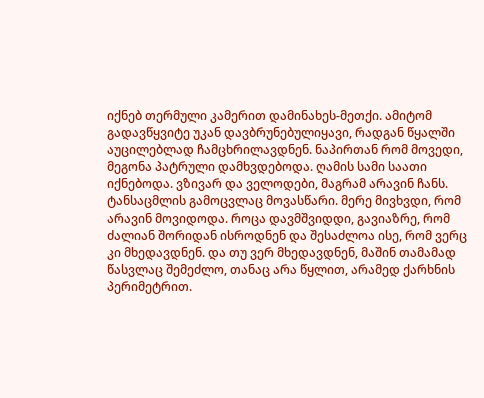იქნებ თერმული კამერით დამინახეს-მეთქი. ამიტომ გადავწყვიტე უკან დავბრუნებულიყავი, რადგან წყალში აუცილებლად ჩამცხრილავდნენ. ნაპირთან რომ მოვედი, მეგონა პატრული დამხვდებოდა. ღამის სამი საათი იქნებოდა. ვზივარ და ველოდები, მაგრამ არავინ ჩანს. ტანსაცმლის გამოცვლაც მოვასწარი. მერე მივხვდი, რომ არავინ მოვიდოდა. როცა დავმშვიდდი, გავიაზრე, რომ ძალიან შორიდან ისროდნენ და შესაძლოა ისე, რომ ვერც კი მხედავდნენ. და თუ ვერ მხედავდნენ, მაშინ თამამად წასვლაც შემეძლო, თანაც არა წყლით, არამედ ქარხნის პერიმეტრით.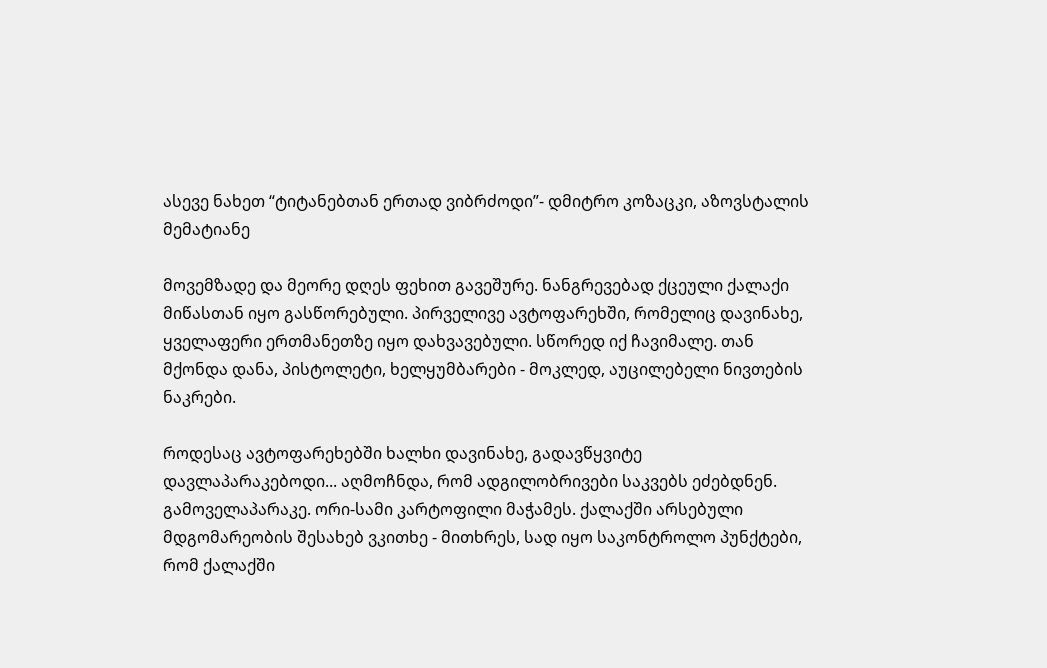ასევე ნახეთ “ტიტანებთან ერთად ვიბრძოდი”- დმიტრო კოზაცკი, აზოვსტალის მემატიანე

მოვემზადე და მეორე დღეს ფეხით გავეშურე. ნანგრევებად ქცეული ქალაქი მიწასთან იყო გასწორებული. პირველივე ავტოფარეხში, რომელიც დავინახე, ყველაფერი ერთმანეთზე იყო დახვავებული. სწორედ იქ ჩავიმალე. თან მქონდა დანა, პისტოლეტი, ხელყუმბარები - მოკლედ, აუცილებელი ნივთების ნაკრები.

როდესაც ავტოფარეხებში ხალხი დავინახე, გადავწყვიტე დავლაპარაკებოდი... აღმოჩნდა, რომ ადგილობრივები საკვებს ეძებდნენ. გამოველაპარაკე. ორი-სამი კარტოფილი მაჭამეს. ქალაქში არსებული მდგომარეობის შესახებ ვკითხე - მითხრეს, სად იყო საკონტროლო პუნქტები, რომ ქალაქში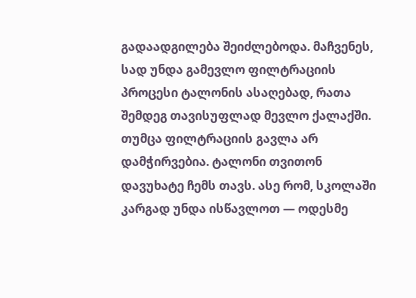გადაადგილება შეიძლებოდა. მაჩვენეს, სად უნდა გამევლო ფილტრაციის პროცესი ტალონის ასაღებად, რათა შემდეგ თავისუფლად მევლო ქალაქში. თუმცა ფილტრაციის გავლა არ დამჭირვებია. ტალონი თვითონ დავუხატე ჩემს თავს. ასე რომ, სკოლაში კარგად უნდა ისწავლოთ — ოდესმე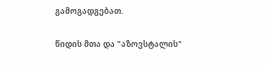გამოგადგებათ.

წიდის მთა და "აზოვსტალის"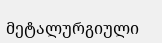მეტალურგიული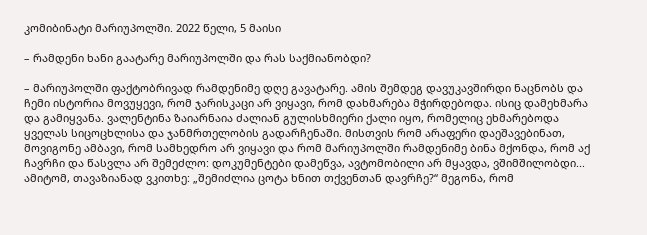კომიბინატი მარიუპოლში. 2022 წელი, 5 მაისი

– რამდენი ხანი გაატარე მარიუპოლში და რას საქმიანობდი?

– მარიუპოლში ფაქტობრივად რამდენიმე დღე გავატარე. ამის შემდეგ დავუკავშირდი ნაცნობს და ჩემი ისტორია მოვუყევი, რომ ჯარისკაცი არ ვიყავი, რომ დახმარება მჭირდებოდა. ისიც დამეხმარა და გამიყვანა. ვალენტინა ზაიარნაია ძალიან გულისხმიერი ქალი იყო, რომელიც ეხმარებოდა ყველას სიცოცხლისა და ჯანმრთელობის გადარჩენაში. მისთვის რომ არაფერი დაეშავებინათ, მოვიგონე ამბავი, რომ სამხედრო არ ვიყავი და რომ მარიუპოლში რამდენიმე ბინა მქონდა, რომ აქ ჩავრჩი და წასვლა არ შემეძლო: დოკუმენტები დამეწვა, ავტომობილი არ მყავდა, ვშიმშილობდი... ამიტომ, თავაზიანად ვკითხე: „შემიძლია ცოტა ხნით თქვენთან დავრჩე?“ მეგონა, რომ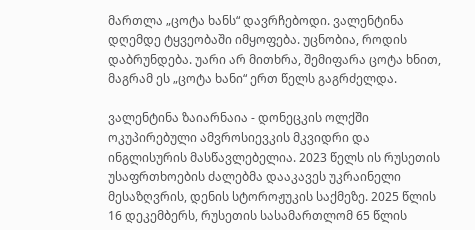მართლა „ცოტა ხანს“ დავრჩებოდი. ვალენტინა დღემდე ტყვეობაში იმყოფება. უცნობია, როდის დაბრუნდება. უარი არ მითხრა, შემიფარა ცოტა ხნით, მაგრამ ეს „ცოტა ხანი“ ერთ წელს გაგრძელდა.

ვალენტინა ზაიარნაია - დონეცკის ოლქში ოკუპირებული ამვროსიევკის მკვიდრი და ინგლისურის მასწავლებელია. 2023 წელს ის რუსეთის უსაფრთხოების ძალებმა დააკავეს უკრაინელი მესაზღვრის, დენის სტოროჟუკის საქმეზე. 2025 წლის 16 დეკემბერს, რუსეთის სასამართლომ 65 წლის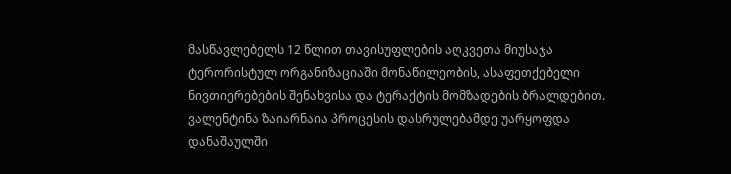მასწავლებელს 12 წლით თავისუფლების აღკვეთა მიუსაჯა ტერორისტულ ორგანიზაციაში მონაწილეობის, ასაფეთქებელი ნივთიერებების შენახვისა და ტერაქტის მომზადების ბრალდებით. ვალენტინა ზაიარნაია პროცესის დასრულებამდე უარყოფდა დანაშაულში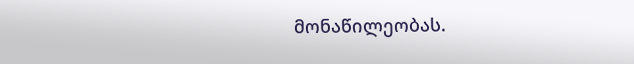მონაწილეობას.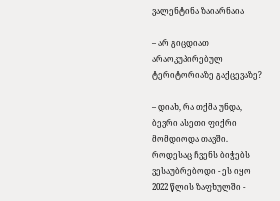ვალენტინა ზაიარნაია

– არ გიცდიათ არაოკუპირებულ ტერიტორიაზე გაქცევაზე?

– დიახ, რა თქმა უნდა, ბევრი ასეთი ფიქრი მომდიოდა თავში. როდესაც ჩვენს ბიჭებს ვესაუბრებოდი - ეს იყო 2022 წლის ზაფხულში -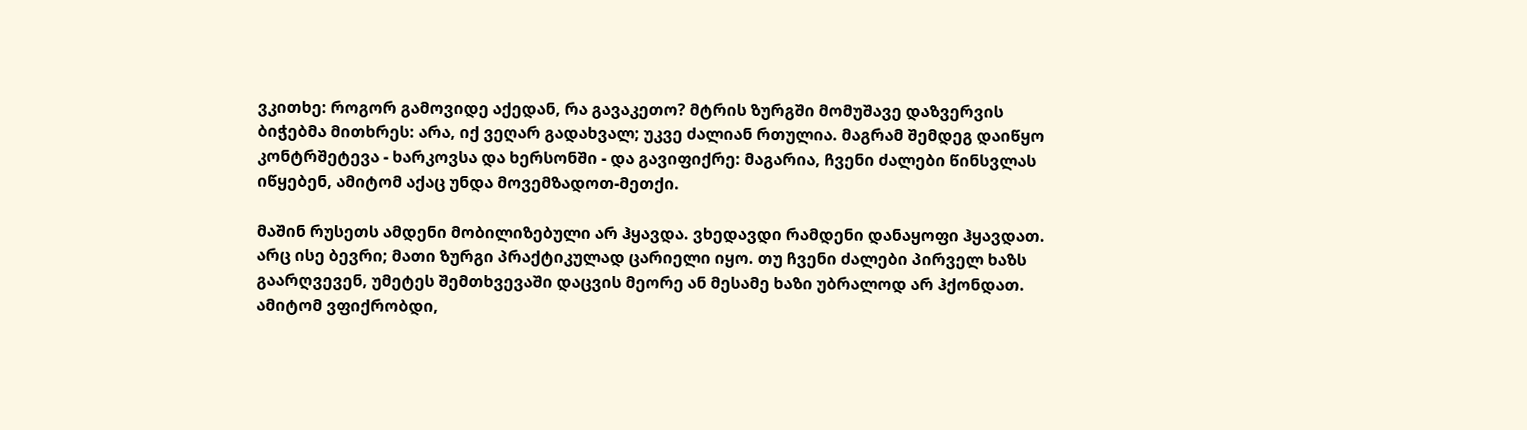ვკითხე: როგორ გამოვიდე აქედან, რა გავაკეთო? მტრის ზურგში მომუშავე დაზვერვის ბიჭებმა მითხრეს: არა, იქ ვეღარ გადახვალ; უკვე ძალიან რთულია. მაგრამ შემდეგ დაიწყო კონტრშეტევა - ხარკოვსა და ხერსონში - და გავიფიქრე: მაგარია, ჩვენი ძალები წინსვლას იწყებენ, ამიტომ აქაც უნდა მოვემზადოთ-მეთქი.

მაშინ რუსეთს ამდენი მობილიზებული არ ჰყავდა. ვხედავდი რამდენი დანაყოფი ჰყავდათ. არც ისე ბევრი; მათი ზურგი პრაქტიკულად ცარიელი იყო. თუ ჩვენი ძალები პირველ ხაზს გაარღვევენ, უმეტეს შემთხვევაში დაცვის მეორე ან მესამე ხაზი უბრალოდ არ ჰქონდათ. ამიტომ ვფიქრობდი,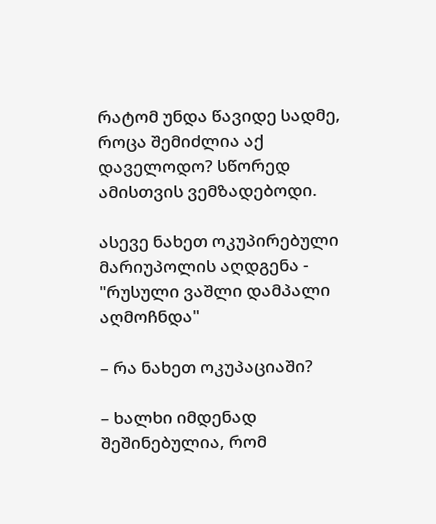რატომ უნდა წავიდე სადმე, როცა შემიძლია აქ დაველოდო? სწორედ ამისთვის ვემზადებოდი.

ასევე ნახეთ ოკუპირებული მარიუპოლის აღდგენა - "რუსული ვაშლი დამპალი აღმოჩნდა"

– რა ნახეთ ოკუპაციაში?

– ხალხი იმდენად შეშინებულია, რომ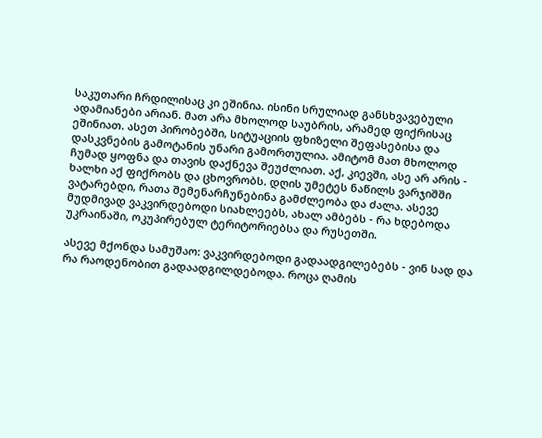საკუთარი ჩრდილისაც კი ეშინია. ისინი სრულიად განსხვავებული ადამიანები არიან. მათ არა მხოლოდ საუბრის, არამედ ფიქრისაც ეშინიათ. ასეთ პირობებში, სიტუაციის ფხიზელი შეფასებისა და დასკვნების გამოტანის უნარი გამორთულია. ამიტომ მათ მხოლოდ ჩუმად ყოფნა და თავის დაქნევა შეუძლიათ. აქ, კიევში, ასე არ არის - ხალხი აქ ფიქრობს და ცხოვრობს. დღის უმეტეს ნაწილს ვარჯიშში ვატარებდი, რათა შემენარჩუნებინა გამძლეობა და ძალა. ასევე მუდმივად ვაკვირდებოდი სიახლეებს, ახალ ამბებს - რა ხდებოდა უკრაინაში, ოკუპირებულ ტერიტორიებსა და რუსეთში.

ასევე მქონდა სამუშაო: ვაკვირდებოდი გადაადგილებებს - ვინ სად და რა რაოდენობით გადაადგილდებოდა. როცა ღამის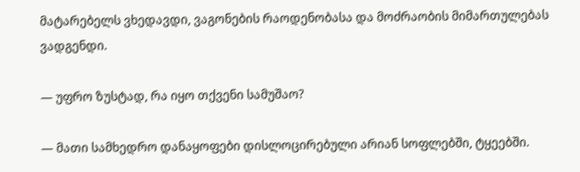მატარებელს ვხედავდი, ვაგონების რაოდენობასა და მოძრაობის მიმართულებას ვადგენდი.

— უფრო ზუსტად, რა იყო თქვენი სამუშაო?

— მათი სამხედრო დანაყოფები დისლოცირებული არიან სოფლებში, ტყეებში.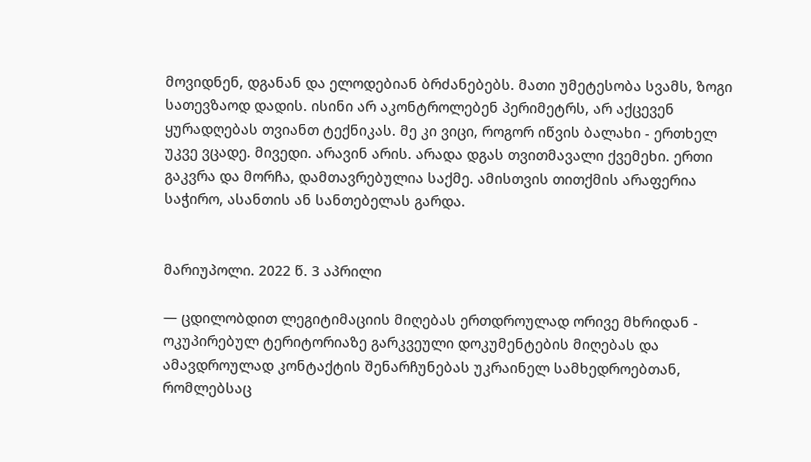მოვიდნენ, დგანან და ელოდებიან ბრძანებებს. მათი უმეტესობა სვამს, ზოგი სათევზაოდ დადის. ისინი არ აკონტროლებენ პერიმეტრს, არ აქცევენ ყურადღებას თვიანთ ტექნიკას. მე კი ვიცი, როგორ იწვის ბალახი - ერთხელ უკვე ვცადე. მივედი. არავინ არის. არადა დგას თვითმავალი ქვემეხი. ერთი გაკვრა და მორჩა, დამთავრებულია საქმე. ამისთვის თითქმის არაფერია საჭირო, ასანთის ან სანთებელას გარდა.


მარიუპოლი. 2022 წ. 3 აპრილი

— ცდილობდით ლეგიტიმაციის მიღებას ერთდროულად ორივე მხრიდან - ოკუპირებულ ტერიტორიაზე გარკვეული დოკუმენტების მიღებას და ამავდროულად კონტაქტის შენარჩუნებას უკრაინელ სამხედროებთან, რომლებსაც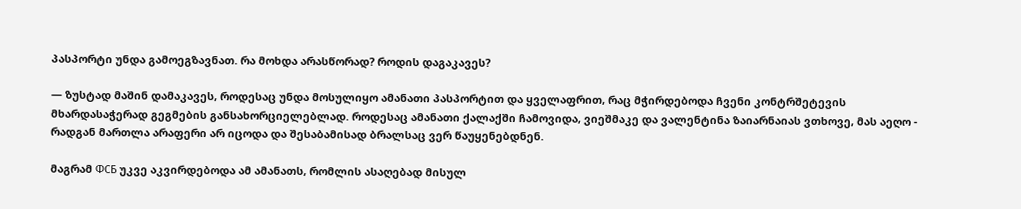პასპორტი უნდა გამოეგზავნათ. რა მოხდა არასწორად? როდის დაგაკავეს?

— ზუსტად მაშინ დამაკავეს, როდესაც უნდა მოსულიყო ამანათი პასპორტით და ყველაფრით, რაც მჭირდებოდა ჩვენი კონტრშეტევის მხარდასაჭერად გეგმების განსახორციელებლად. როდესაც ამანათი ქალაქში ჩამოვიდა, ვიეშმაკე და ვალენტინა ზაიარნაიას ვთხოვე, მას აეღო - რადგან მართლა არაფერი არ იცოდა და შესაბამისად ბრალსაც ვერ წაუყენებდნენ.

მაგრამ ФСБ უკვე აკვირდებოდა ამ ამანათს, რომლის ასაღებად მისულ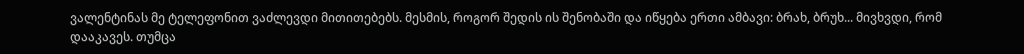ვალენტინას მე ტელეფონით ვაძლევდი მითითებებს. მესმის, როგორ შედის ის შენობაში და იწყება ერთი ამბავი: ბრახ, ბრუხ... მივხვდი, რომ დააკავეს. თუმცა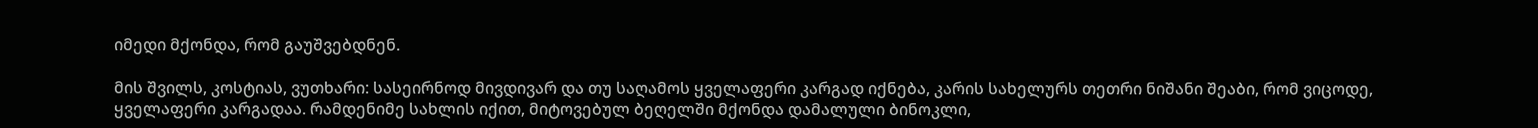იმედი მქონდა, რომ გაუშვებდნენ.

მის შვილს, კოსტიას, ვუთხარი: სასეირნოდ მივდივარ და თუ საღამოს ყველაფერი კარგად იქნება, კარის სახელურს თეთრი ნიშანი შეაბი, რომ ვიცოდე, ყველაფერი კარგადაა. რამდენიმე სახლის იქით, მიტოვებულ ბეღელში მქონდა დამალული ბინოკლი,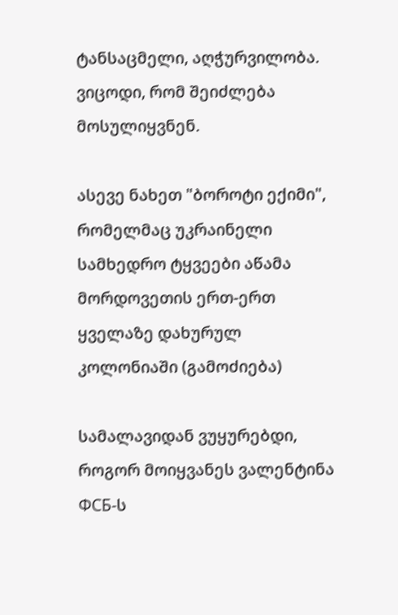ტანსაცმელი, აღჭურვილობა. ვიცოდი, რომ შეიძლება მოსულიყვნენ.

ასევე ნახეთ "ბოროტი ექიმი", რომელმაც უკრაინელი სამხედრო ტყვეები აწამა მორდოვეთის ერთ-ერთ ყველაზე დახურულ კოლონიაში (გამოძიება)

სამალავიდან ვუყურებდი, როგორ მოიყვანეს ვალენტინა ФСБ-ს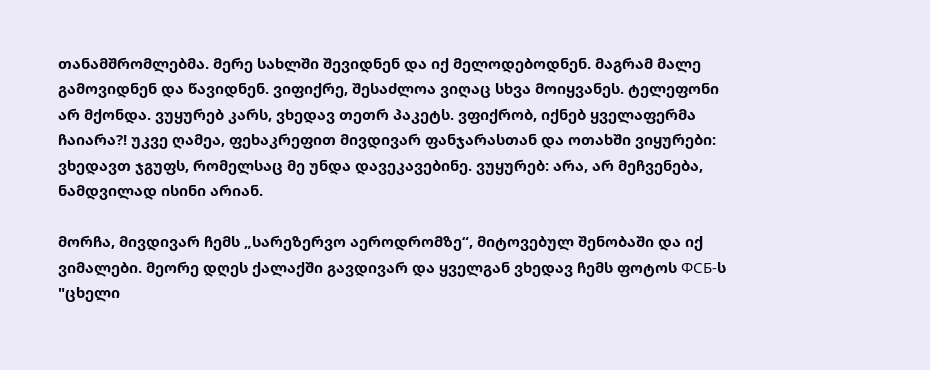თანამშრომლებმა. მერე სახლში შევიდნენ და იქ მელოდებოდნენ. მაგრამ მალე გამოვიდნენ და წავიდნენ. ვიფიქრე, შესაძლოა ვიღაც სხვა მოიყვანეს. ტელეფონი არ მქონდა. ვუყურებ კარს, ვხედავ თეთრ პაკეტს. ვფიქრობ, იქნებ ყველაფერმა ჩაიარა?! უკვე ღამეა, ფეხაკრეფით მივდივარ ფანჯარასთან და ოთახში ვიყურები: ვხედავთ ჯგუფს, რომელსაც მე უნდა დავეკავებინე. ვუყურებ: არა, არ მეჩვენება, ნამდვილად ისინი არიან.

მორჩა, მივდივარ ჩემს „სარეზერვო აეროდრომზე“, მიტოვებულ შენობაში და იქ ვიმალები. მეორე დღეს ქალაქში გავდივარ და ყველგან ვხედავ ჩემს ფოტოს ФСБ-ს "ცხელი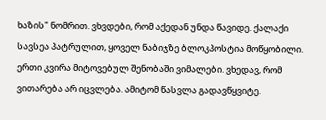ხაზის" ნომრით. ვხვდები, რომ აქედან უნდა წავიდე. ქალაქი სავსეა პატრულით, ყოველ ნაბიჯზე ბლოკპოსტია მოწყობილი. ერთი კვირა მიტოვებულ შენობაში ვიმალები. ვხედავ, რომ ვითარება არ იცვლება. ამიტომ წასვლა გადავწყვიტე.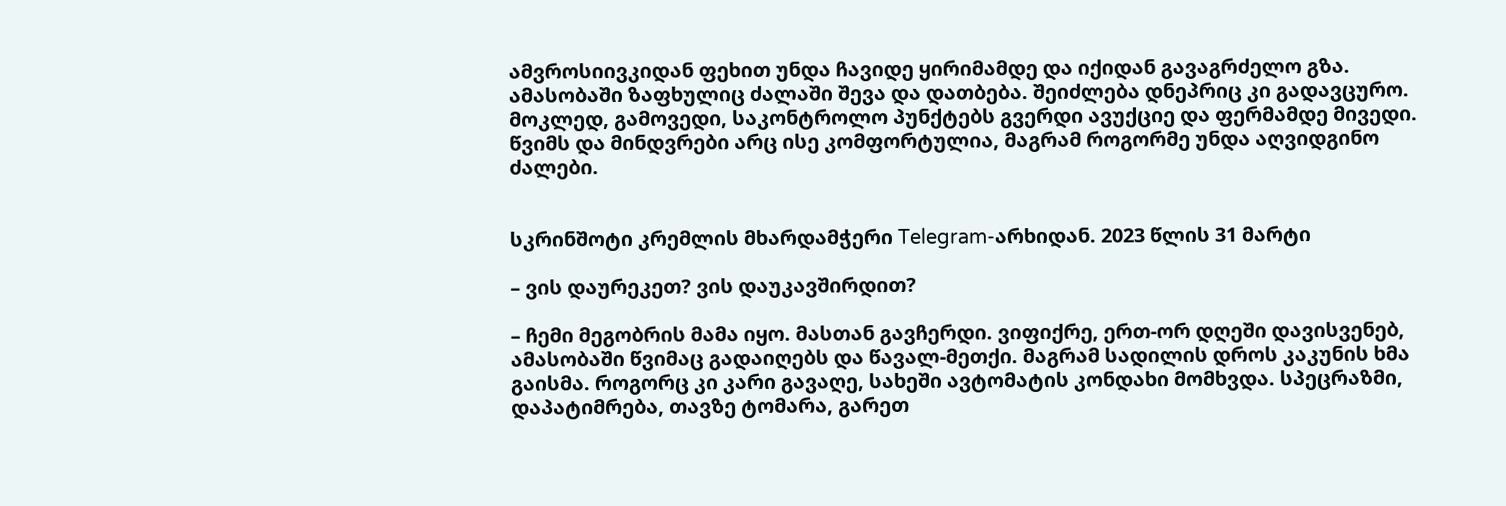ამვროსიივკიდან ფეხით უნდა ჩავიდე ყირიმამდე და იქიდან გავაგრძელო გზა. ამასობაში ზაფხულიც ძალაში შევა და დათბება. შეიძლება დნეპრიც კი გადავცურო. მოკლედ, გამოვედი, საკონტროლო პუნქტებს გვერდი ავუქციე და ფერმამდე მივედი. წვიმს და მინდვრები არც ისე კომფორტულია, მაგრამ როგორმე უნდა აღვიდგინო ძალები.


სკრინშოტი კრემლის მხარდამჭერი Telegram-არხიდან. 2023 წლის 31 მარტი

– ვის დაურეკეთ? ვის დაუკავშირდით?

– ჩემი მეგობრის მამა იყო. მასთან გავჩერდი. ვიფიქრე, ერთ-ორ დღეში დავისვენებ, ამასობაში წვიმაც გადაიღებს და წავალ-მეთქი. მაგრამ სადილის დროს კაკუნის ხმა გაისმა. როგორც კი კარი გავაღე, სახეში ავტომატის კონდახი მომხვდა. სპეცრაზმი, დაპატიმრება, თავზე ტომარა, გარეთ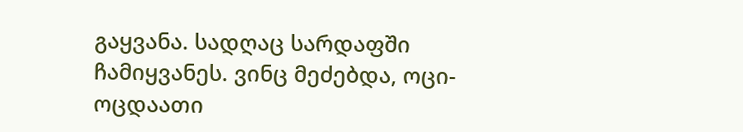გაყვანა. სადღაც სარდაფში ჩამიყვანეს. ვინც მეძებდა, ოცი-ოცდაათი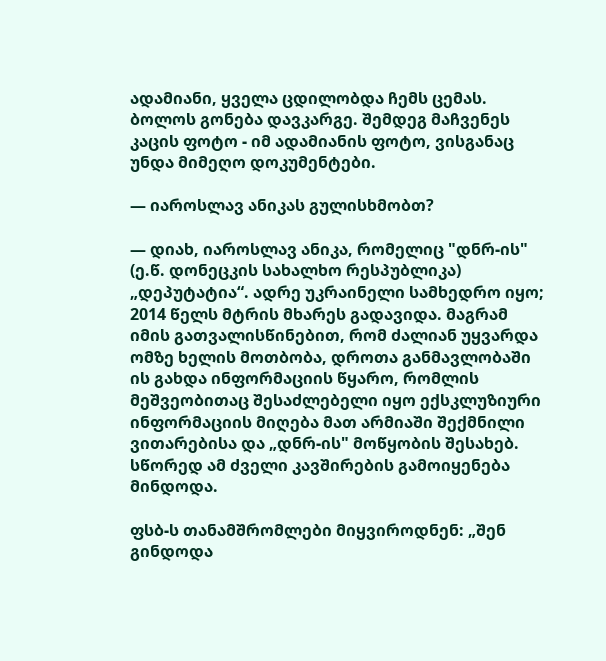ადამიანი, ყველა ცდილობდა ჩემს ცემას. ბოლოს გონება დავკარგე. შემდეგ მაჩვენეს კაცის ფოტო - იმ ადამიანის ფოტო, ვისგანაც უნდა მიმეღო დოკუმენტები.

— იაროსლავ ანიკას გულისხმობთ?

— დიახ, იაროსლავ ანიკა, რომელიც "დნრ-ის" (ე.წ. დონეცკის სახალხო რესპუბლიკა) „დეპუტატია“. ადრე უკრაინელი სამხედრო იყო; 2014 წელს მტრის მხარეს გადავიდა. მაგრამ იმის გათვალისწინებით, რომ ძალიან უყვარდა ომზე ხელის მოთბობა, დროთა განმავლობაში ის გახდა ინფორმაციის წყარო, რომლის მეშვეობითაც შესაძლებელი იყო ექსკლუზიური ინფორმაციის მიღება მათ არმიაში შექმნილი ვითარებისა და „დნრ-ის" მოწყობის შესახებ. სწორედ ამ ძველი კავშირების გამოიყენება მინდოდა.

ფსბ-ს თანამშრომლები მიყვიროდნენ: „შენ გინდოდა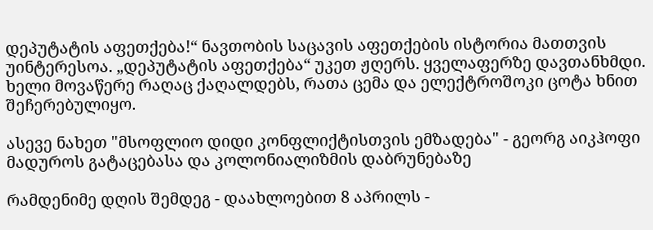დეპუტატის აფეთქება!“ ნავთობის საცავის აფეთქების ისტორია მათთვის უინტერესოა. „დეპუტატის აფეთქება“ უკეთ ჟღერს. ყველაფერზე დავთანხმდი. ხელი მოვაწერე რაღაც ქაღალდებს, რათა ცემა და ელექტროშოკი ცოტა ხნით შეჩერებულიყო.

ასევე ნახეთ "მსოფლიო დიდი კონფლიქტისთვის ემზადება" - გეორგ აიკჰოფი მადუროს გატაცებასა და კოლონიალიზმის დაბრუნებაზე

რამდენიმე დღის შემდეგ - დაახლოებით 8 აპრილს -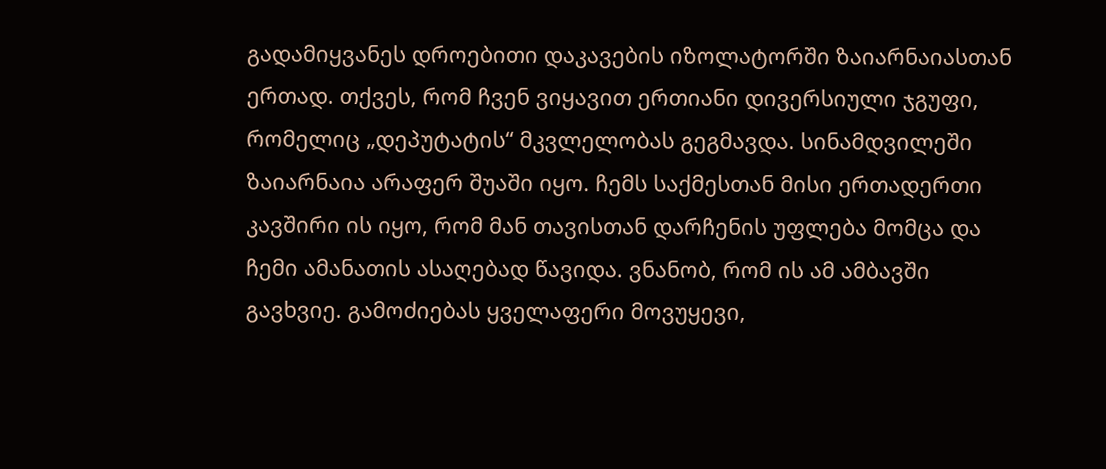გადამიყვანეს დროებითი დაკავების იზოლატორში ზაიარნაიასთან ერთად. თქვეს, რომ ჩვენ ვიყავით ერთიანი დივერსიული ჯგუფი, რომელიც „დეპუტატის“ მკვლელობას გეგმავდა. სინამდვილეში ზაიარნაია არაფერ შუაში იყო. ჩემს საქმესთან მისი ერთადერთი კავშირი ის იყო, რომ მან თავისთან დარჩენის უფლება მომცა და ჩემი ამანათის ასაღებად წავიდა. ვნანობ, რომ ის ამ ამბავში გავხვიე. გამოძიებას ყველაფერი მოვუყევი,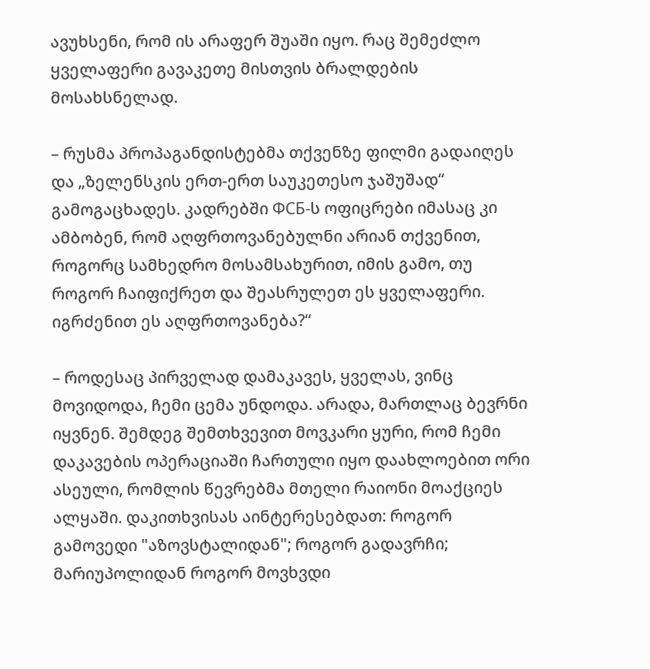ავუხსენი, რომ ის არაფერ შუაში იყო. რაც შემეძლო ყველაფერი გავაკეთე მისთვის ბრალდების მოსახსნელად.

– რუსმა პროპაგანდისტებმა თქვენზე ფილმი გადაიღეს და „ზელენსკის ერთ-ერთ საუკეთესო ჯაშუშად“ გამოგაცხადეს. კადრებში ФСБ-ს ოფიცრები იმასაც კი ამბობენ, რომ აღფრთოვანებულნი არიან თქვენით, როგორც სამხედრო მოსამსახურით, იმის გამო, თუ როგორ ჩაიფიქრეთ და შეასრულეთ ეს ყველაფერი. იგრძენით ეს აღფრთოვანება?“

– როდესაც პირველად დამაკავეს, ყველას, ვინც მოვიდოდა, ჩემი ცემა უნდოდა. არადა, მართლაც ბევრნი იყვნენ. შემდეგ შემთხვევით მოვკარი ყური, რომ ჩემი დაკავების ოპერაციაში ჩართული იყო დაახლოებით ორი ასეული, რომლის წევრებმა მთელი რაიონი მოაქციეს ალყაში. დაკითხვისას აინტერესებდათ: როგორ გამოვედი "აზოვსტალიდან"; როგორ გადავრჩი; მარიუპოლიდან როგორ მოვხვდი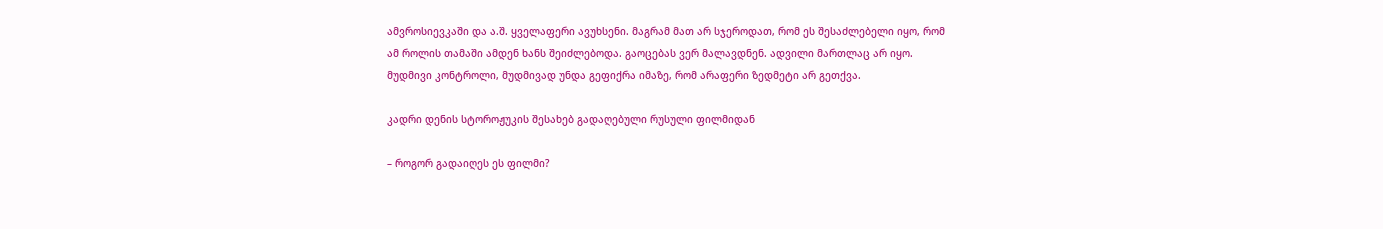ამვროსიევკაში და ა.შ. ყველაფერი ავუხსენი. მაგრამ მათ არ სჯეროდათ, რომ ეს შესაძლებელი იყო, რომ ამ როლის თამაში ამდენ ხანს შეიძლებოდა. გაოცებას ვერ მალავდნენ. ადვილი მართლაც არ იყო. მუდმივი კონტროლი, მუდმივად უნდა გეფიქრა იმაზე, რომ არაფერი ზედმეტი არ გეთქვა.

კადრი დენის სტოროჟუკის შესახებ გადაღებული რუსული ფილმიდან

– როგორ გადაიღეს ეს ფილმი?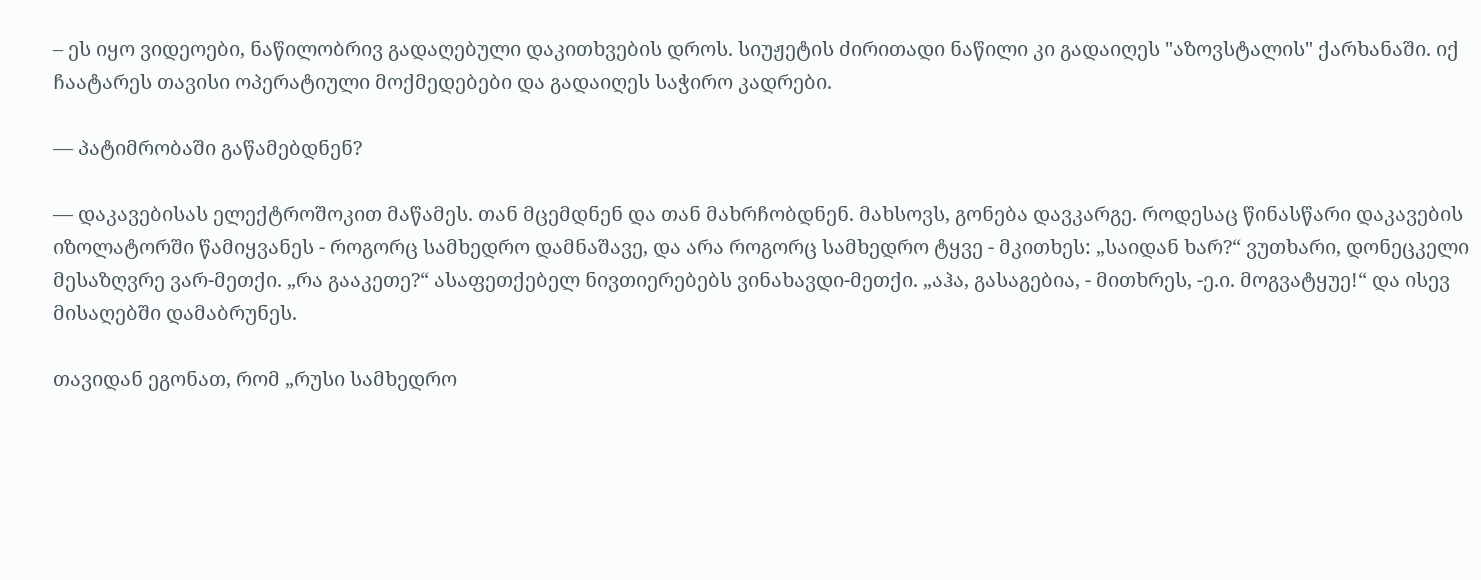– ეს იყო ვიდეოები, ნაწილობრივ გადაღებული დაკითხვების დროს. სიუჟეტის ძირითადი ნაწილი კი გადაიღეს "აზოვსტალის" ქარხანაში. იქ ჩაატარეს თავისი ოპერატიული მოქმედებები და გადაიღეს საჭირო კადრები.

— პატიმრობაში გაწამებდნენ?

— დაკავებისას ელექტროშოკით მაწამეს. თან მცემდნენ და თან მახრჩობდნენ. მახსოვს, გონება დავკარგე. როდესაც წინასწარი დაკავების იზოლატორში წამიყვანეს - როგორც სამხედრო დამნაშავე, და არა როგორც სამხედრო ტყვე - მკითხეს: „საიდან ხარ?“ ვუთხარი, დონეცკელი მესაზღვრე ვარ-მეთქი. „რა გააკეთე?“ ასაფეთქებელ ნივთიერებებს ვინახავდი-მეთქი. „აჰა, გასაგებია, - მითხრეს, -ე.ი. მოგვატყუე!“ და ისევ მისაღებში დამაბრუნეს.

თავიდან ეგონათ, რომ „რუსი სამხედრო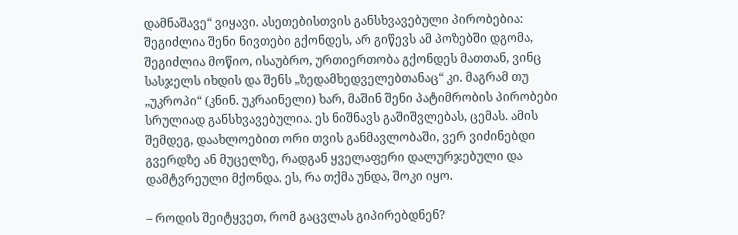დამნაშავე“ ვიყავი. ასეთებისთვის განსხვავებული პირობებია: შეგიძლია შენი ნივთები გქონდეს, არ გიწევს ამ პოზებში დგომა, შეგიძლია მოწიო, ისაუბრო, ურთიერთობა გქონდეს მათთან, ვინც სასჯელს იხდის და შენს „ზედამხედველებთანაც“ კი. მაგრამ თუ „უკროპი“ (კნინ. უკრაინელი) ხარ, მაშინ შენი პატიმრობის პირობები სრულიად განსხვავებულია. ეს ნიშნავს გაშიშვლებას, ცემას. ამის შემდეგ, დაახლოებით ორი თვის განმავლობაში, ვერ ვიძინებდი გვერდზე ან მუცელზე, რადგან ყველაფერი დალურჯებული და დამტვრეული მქონდა. ეს, რა თქმა უნდა, შოკი იყო.

– როდის შეიტყვეთ, რომ გაცვლას გიპირებდნენ?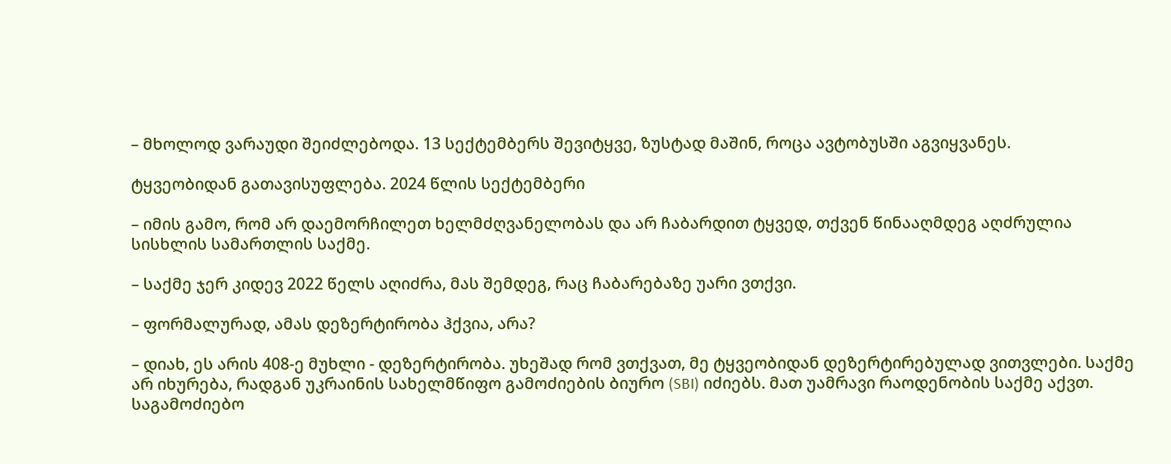– მხოლოდ ვარაუდი შეიძლებოდა. 13 სექტემბერს შევიტყვე, ზუსტად მაშინ, როცა ავტობუსში აგვიყვანეს.

ტყვეობიდან გათავისუფლება. 2024 წლის სექტემბერი

– იმის გამო, რომ არ დაემორჩილეთ ხელმძღვანელობას და არ ჩაბარდით ტყვედ, თქვენ წინააღმდეგ აღძრულია სისხლის სამართლის საქმე.

– საქმე ჯერ კიდევ 2022 წელს აღიძრა, მას შემდეგ, რაც ჩაბარებაზე უარი ვთქვი.

– ფორმალურად, ამას დეზერტირობა ჰქვია, არა?

– დიახ, ეს არის 408-ე მუხლი - დეზერტირობა. უხეშად რომ ვთქვათ, მე ტყვეობიდან დეზერტირებულად ვითვლები. საქმე არ იხურება, რადგან უკრაინის სახელმწიფო გამოძიების ბიურო (SBI) იძიებს. მათ უამრავი რაოდენობის საქმე აქვთ. საგამოძიებო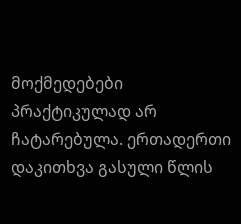მოქმედებები პრაქტიკულად არ ჩატარებულა. ერთადერთი დაკითხვა გასული წლის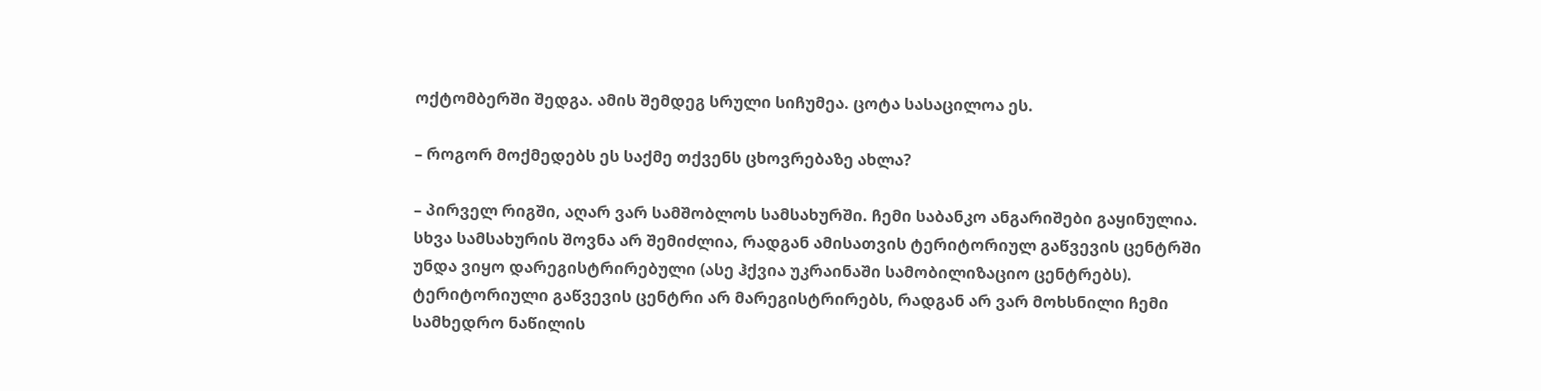ოქტომბერში შედგა. ამის შემდეგ სრული სიჩუმეა. ცოტა სასაცილოა ეს.

– როგორ მოქმედებს ეს საქმე თქვენს ცხოვრებაზე ახლა?

– პირველ რიგში, აღარ ვარ სამშობლოს სამსახურში. ჩემი საბანკო ანგარიშები გაყინულია. სხვა სამსახურის შოვნა არ შემიძლია, რადგან ამისათვის ტერიტორიულ გაწვევის ცენტრში უნდა ვიყო დარეგისტრირებული (ასე ჰქვია უკრაინაში სამობილიზაციო ცენტრებს). ტერიტორიული გაწვევის ცენტრი არ მარეგისტრირებს, რადგან არ ვარ მოხსნილი ჩემი სამხედრო ნაწილის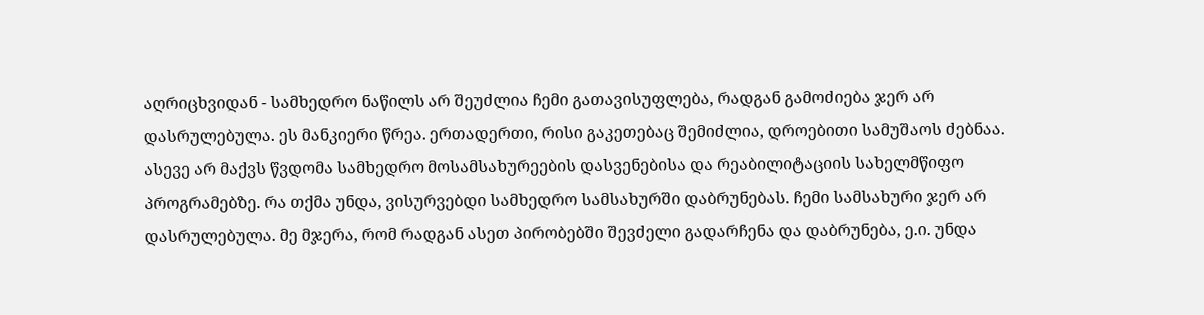აღრიცხვიდან - სამხედრო ნაწილს არ შეუძლია ჩემი გათავისუფლება, რადგან გამოძიება ჯერ არ დასრულებულა. ეს მანკიერი წრეა. ერთადერთი, რისი გაკეთებაც შემიძლია, დროებითი სამუშაოს ძებნაა. ასევე არ მაქვს წვდომა სამხედრო მოსამსახურეების დასვენებისა და რეაბილიტაციის სახელმწიფო პროგრამებზე. რა თქმა უნდა, ვისურვებდი სამხედრო სამსახურში დაბრუნებას. ჩემი სამსახური ჯერ არ დასრულებულა. მე მჯერა, რომ რადგან ასეთ პირობებში შევძელი გადარჩენა და დაბრუნება, ე.ი. უნდა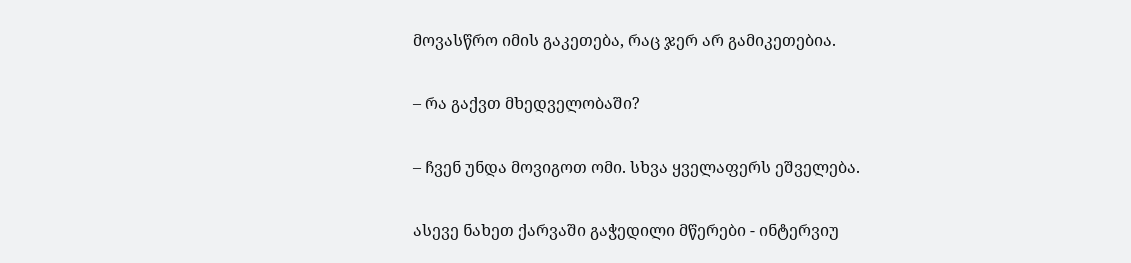მოვასწრო იმის გაკეთება, რაც ჯერ არ გამიკეთებია.

– რა გაქვთ მხედველობაში?

– ჩვენ უნდა მოვიგოთ ომი. სხვა ყველაფერს ეშველება.

ასევე ნახეთ ქარვაში გაჭედილი მწერები - ინტერვიუ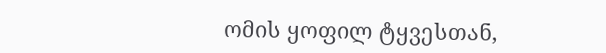ომის ყოფილ ტყვესთან,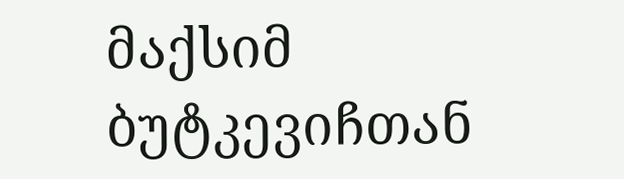მაქსიმ ბუტკევიჩთან